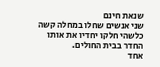שנאת חינם
שני אנשים שחלו במחלה קשה כלשהי חלקו יחדיו את אותו החדר בבית החולים.
אחד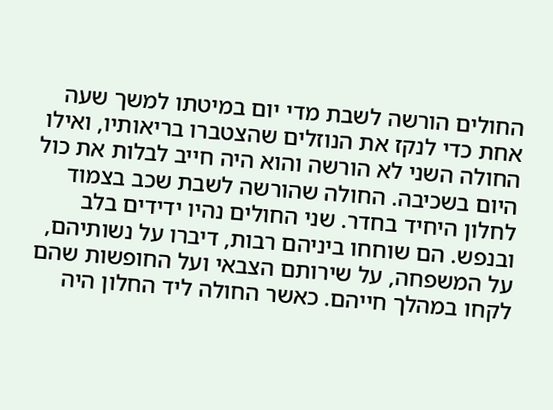החולים הורשה לשבת מדי יום במיטתו למשך שעה אחת כדי לנקז את הנוזלים שהצטברו בריאותיו, ואילו החולה השני לא הורשה והוא היה חייב לבלות את כול היום בשכיבה. החולה שהורשה לשבת שכב בצמוד לחלון היחיד בחדר. שני החולים נהיו ידידים בלב ובנפש. הם שוחחו ביניהם רבות, דיברו על נשותיהם, על המשפחה, על שירותם הצבאי ועל החופשות שהם לקחו במהלך חייהם. כאשר החולה ליד החלון היה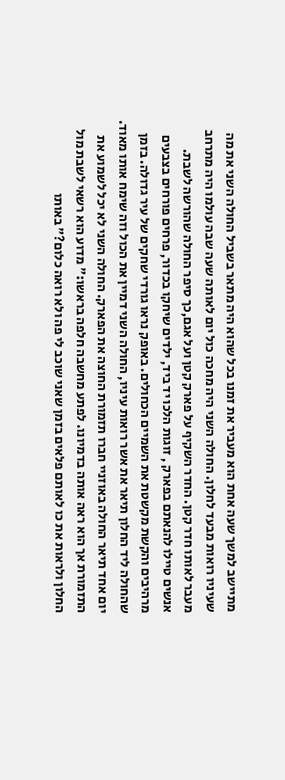מתיישב למשך שעה אחת הוא מעביר את זמנו בכל שהוא היה מתאר בשביל החולה השני את מה שעיניו רואות מבעד לחלון. החולה השני היה מחכה כול יום לאותה שעה שבה עולמו היה מתרחב מעבר לאותו חדר קטן. החדר השקיף על פארק קטן ועל אגם,כך סיפר החולה שהורשה לשבת. אנשים טיילו להנאתם בפארק , זוגות הלכו יד ביד, ילדים שיחקו בכדור, פרחים פורחים בצבעים מרהיבים והקשת מקשטת את השמיים הכחולים. באופק נראו גורדי שחקים של עיר גדולה. בזמן שהחולה ליד החלון תיאר את אשר רואות עיניו, החולה השני דמיין את הכול וזה שימח אותו מאוד.
יום אחד תיאר החולה באוזניי חברו תזמורת החוצה את הפארק. החולה השני לא יכל לשמוע את התזמורת אך הוא ראה אותה בדמיונו. לפתע מחשבה חלפה בראשו:" מדוע הוא רשאי לשבת מול החלון ולראות את כו לאותם פלאים בזמן שאני שוכב לי פה ולא רואה כלום?" באותו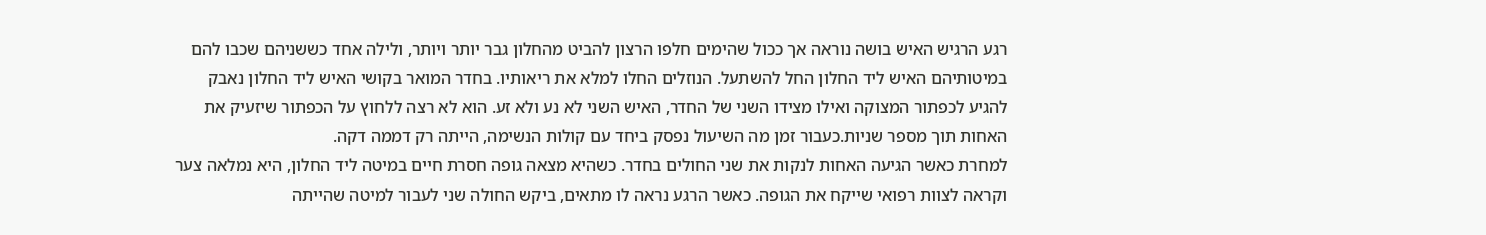רגע הרגיש האיש בושה נוראה אך ככול שהימים חלפו הרצון להביט מהחלון גבר יותר ויותר, ולילה אחד כששניהם שכבו להם במיטותיהם האיש ליד החלון החל להשתעל. הנוזלים החלו למלא את ריאותיו. בחדר המואר בקושי האיש ליד החלון נאבק להגיע לכפתור המצוקה ואילו מצידו השני של החדר, האיש השני לא נע ולא זע. הוא לא רצה ללחוץ על הכפתור שיזעיק את האחות תוך מספר שניות.כעבור זמן מה השיעול נפסק ביחד עם קולות הנשימה, הייתה רק דממה דקה.
למחרת כאשר הגיעה האחות לנקות את שני החולים בחדר. כשהיא מצאה גופה חסרת חיים במיטה ליד החלון, היא נמלאה צער וקראה לצוות רפואי שייקח את הגופה. כאשר הרגע נראה לו מתאים, ביקש החולה שני לעבור למיטה שהייתה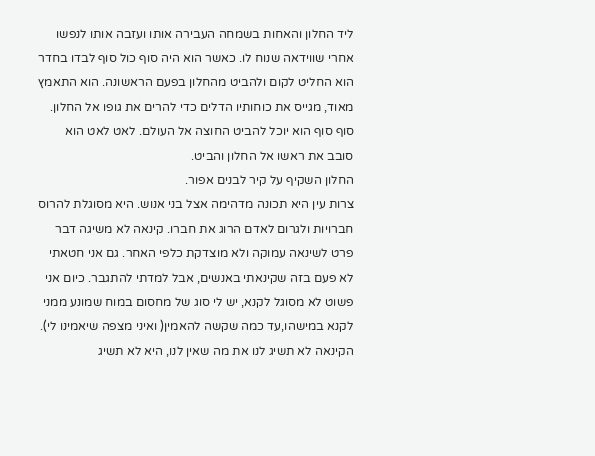ליד החלון והאחות בשמחה העבירה אותו ועזבה אותו לנפשו אחרי שווידאה שנוח לו. כאשר הוא היה סוף כול סוף לבדו בחדר הוא החליט לקום ולהביט מהחלון בפעם הראשונה. הוא התאמץ מאוד, מגייס את כוחותיו הדלים כדי להרים את גופו אל החלון. סוף סוף הוא יוכל להביט החוצה אל העולם. לאט לאט הוא סובב את ראשו אל החלון והביט.
החלון השקיף על קיר לבנים אפור.
צרות עין היא תכונה מדהימה אצל בני אנוש. היא מסוגלת להרוס חברויות ולגרום לאדם הרוג את חברו. קינאה לא משיגה דבר פרט לשינאה עמוקה ולא מוצדקת כלפי האחר. גם אני חטאתי לא פעם בזה שקינאתי באנשים, אבל למדתי להתגבר. כיום אני פשוט לא מסוגל לקנא, יש לי סוג של מחסום במוח שמונע ממני לקנא במישהו,עד כמה שקשה להאמין( ואיני מצפה שיאמינו לי). הקינאה לא תשיג לנו את מה שאין לנו, היא לא תשיג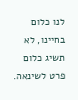לנו כלום בחיינו, לא תשיג כלום פרט לשינאה.